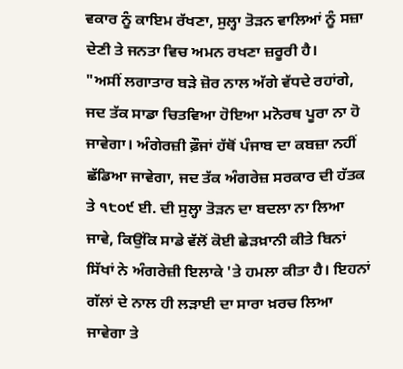ਵਕਾਰ ਨੂੰ ਕਾਇਮ ਰੱਖਣਾ, ਸੁਲ੍ਹਾ ਤੋੜਨ ਵਾਲਿਆਂ ਨੂੰ ਸਜ਼ਾ ਦੇਣੀ ਤੇ ਜਨਤਾ ਵਿਚ ਅਮਨ ਰਖਣਾ ਜ਼ਰੂਰੀ ਹੈ।
"ਅਸੀਂ ਲਗਾਤਾਰ ਬੜੇ ਜ਼ੋਰ ਨਾਲ ਅੱਗੇ ਵੱਧਦੇ ਰਹਾਂਗੇ, ਜਦ ਤੱਕ ਸਾਡਾ ਚਿਤਵਿਆ ਹੋਇਆ ਮਨੋਰਥ ਪੂਰਾ ਨਾ ਹੋ ਜਾਵੇਗਾ। ਅੰਗੇਰਜ਼ੀ ਫ਼ੌਜਾਂ ਹੱਥੋਂ ਪੰਜਾਬ ਦਾ ਕਬਜ਼ਾ ਨਹੀਂ ਛੱਡਿਆ ਜਾਵੇਗਾ, ਜਦ ਤੱਕ ਅੰਗਰੇਜ਼ ਸਰਕਾਰ ਦੀ ਹੱਤਕ ਤੇ ੧੮੦੯ ਈ. ਦੀ ਸੁਲ੍ਹਾ ਤੋੜਨ ਦਾ ਬਦਲਾ ਨਾ ਲਿਆ ਜਾਵੇ, ਕਿਉਂਕਿ ਸਾਡੇ ਵੱਲੋਂ ਕੋਈ ਛੇੜਖ਼ਾਨੀ ਕੀਤੇ ਬਿਨਾਂ ਸਿੱਖਾਂ ਨੇ ਅੰਗਰੇਜ਼ੀ ਇਲਾਕੇ 'ਤੇ ਹਮਲਾ ਕੀਤਾ ਹੈ। ਇਹਨਾਂ ਗੱਲਾਂ ਦੇ ਨਾਲ ਹੀ ਲੜਾਈ ਦਾ ਸਾਰਾ ਖ਼ਰਚ ਲਿਆ ਜਾਵੇਗਾ ਤੇ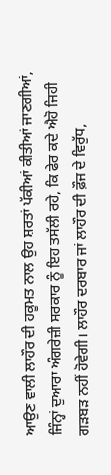ਆਉਣ ਵਾਲੀ ਲਾਹੌਰ ਦੀ ਹਕੂਮਤ ਨਾਲ ਉਹ ਸ਼ਰਤਾਂ ਪੱਕੀਆਂ ਕੀਤੀਆਂ ਜਾਣਗੀਆਂ, ਜਿੰਨ੍ਹਾਂ ਦੁਆਰਾ ਅੰਗਰੇਜ਼ੀ ਸਰਕਾਰ ਨੂੰ ਇਹ ਤਸੱਲੀ ਰਹੇ, ਕਿ ਫੇਰ ਕਦੇ ਐਹੋ ਜਿਹੀ ਗੜਬੜ ਨਹੀਂ ਹੋਵੇਗੀ। ਲਾਹੌਰ ਦਰਬਾਰ ਜਾਂ ਲਾਹੌਰ ਦੀ ਫ਼ੌਜ ਦੇ ਵਿਰੁੱਧ,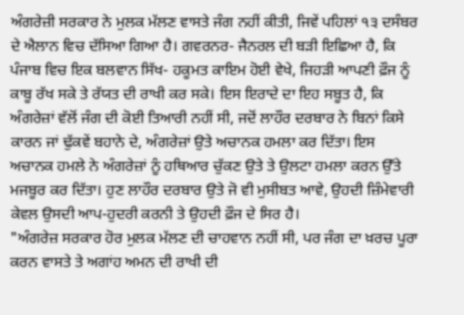ਅੰਗਰੇਜ਼ੀ ਸਰਕਾਰ ਨੇ ਮੁਲਕ ਮੱਲਣ ਵਾਸਤੇ ਜੰਗ ਨਹੀਂ ਕੀਤੀ, ਜਿਵੇਂ ਪਹਿਲਾਂ ੧੩ ਦਸੰਬਰ ਦੇ ਐਲਾਨ ਵਿਚ ਦੱਸਿਆ ਗਿਆ ਹੈ। ਗਵਰਨਰ- ਜੈਨਰਲ ਦੀ ਬੜੀ ਇਛਿਆ ਹੈ, ਕਿ ਪੰਜਾਬ ਵਿਚ ਇਕ ਬਲਵਾਨ ਸਿੱਖ- ਹਕੂਮਤ ਕਾਇਮ ਹੋਈ ਵੇਖੇ, ਜਿਹੜੀ ਆਪਣੀ ਫ਼ੌਜ ਨੂੰ ਕਾਬੂ ਰੱਖ ਸਕੇ ਤੇ ਰੱਯਤ ਦੀ ਰਾਖੀ ਕਰ ਸਕੇ। ਇਸ ਇਰਾਦੇ ਦਾ ਇਹ ਸਬੂਤ ਹੈ, ਕਿ ਅੰਗਰੇਜ਼ਾਂ ਵੱਲੋਂ ਜੰਗ ਦੀ ਕੋਈ ਤਿਆਰੀ ਨਹੀਂ ਸੀ, ਜਦੋਂ ਲਾਹੌਰ ਦਰਬਾਰ ਨੇ ਬਿਨਾਂ ਕਿਸੇ ਕਾਰਨ ਜਾਂ ਢੁੱਕਵੇਂ ਬਹਾਨੇ ਦੇ, ਅੰਗਰੇਜ਼ਾਂ ਉਤੇ ਅਚਾਨਕ ਹਮਲਾ ਕਰ ਦਿੱਤਾ। ਇਸ ਅਚਾਨਕ ਹਮਲੇ ਨੇ ਅੰਗਰੇਜ਼ਾਂ ਨੂੰ ਹਥਿਆਰ ਚੁੱਕਣ ਉਤੇ ਤੇ ਉਲਟਾ ਹਮਲਾ ਕਰਨ ਉੱਤੇ ਮਜਬੂਰ ਕਰ ਦਿੱਤਾ। ਹੁਣ ਲਾਹੌਰ ਦਰਬਾਰ ਉਤੇ ਜੋ ਵੀ ਮੁਸੀਬਤ ਆਵੇ, ਉਹਦੀ ਜ਼ਿੰਮੇਵਾਰੀ ਕੇਵਲ ਉਸਦੀ ਆਪ-ਹੁਦਰੀ ਕਰਨੀ ਤੇ ਉਹਦੀ ਫ਼ੌਜ ਦੇ ਸਿਰ ਹੈ।
"ਅੰਗਰੇਜ਼ ਸਰਕਾਰ ਹੋਰ ਮੁਲਕ ਮੱਲਣ ਦੀ ਚਾਹਵਾਨ ਨਹੀਂ ਸੀ, ਪਰ ਜੰਗ ਦਾ ਖ਼ਰਚ ਪੂਰਾ ਕਰਨ ਵਾਸਤੇ ਤੇ ਅਗਾਂਹ ਅਮਨ ਦੀ ਰਾਖੀ ਦੀ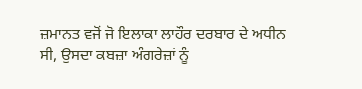ਜ਼ਮਾਨਤ ਵਜੋਂ ਜੋ ਇਲਾਕਾ ਲਾਹੌਰ ਦਰਬਾਰ ਦੇ ਅਧੀਨ ਸੀ, ਉਸਦਾ ਕਬਜ਼ਾ ਅੰਗਰੇਜ਼ਾਂ ਨੂੰ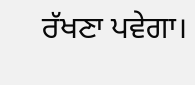ਰੱਖਣਾ ਪਵੇਗਾ।